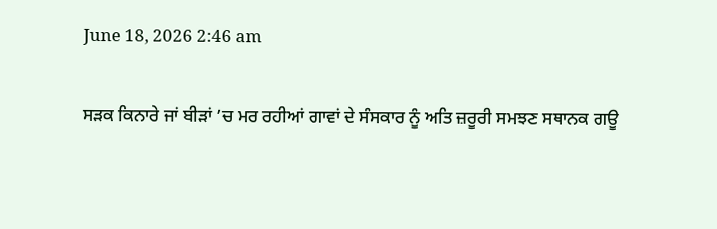June 18, 2026 2:46 am

ਸੜਕ ਕਿਨਾਰੇ ਜਾਂ ਬੀੜਾਂ ’ਚ ਮਰ ਰਹੀਆਂ ਗਾਵਾਂ ਦੇ ਸੰਸਕਾਰ ਨੂੰ ਅਤਿ ਜ਼ਰੂਰੀ ਸਮਝਣ ਸਥਾਨਕ ਗਊ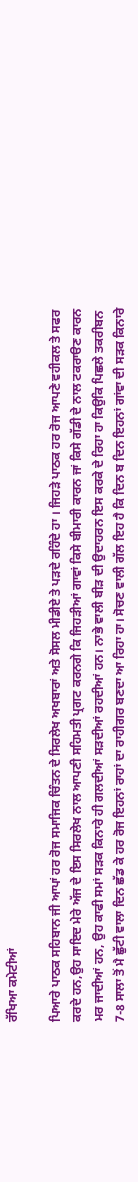ਰੱਖਿਆ ਕਮੇਟੀਆਂ

ਪਿਆਰੇ ਪਾਠਕ ਸਹਿਬਾਨ ਜੀ ਆਪਾਂ ਹਰ ਰੋਜ ਸਮਾਜਿਕ ਚਿੰਤਨ ਦੇ ਸਿਰਲੇਖ ਅਖਬਾਰਾਂ ਅਤੇ ਸੋਸਲ ਮੀਡੀਏ ਤੇ ਪੜਦੇ ਰਹਿੰਦੇ ਹਾ । ਜਿਹੜੇ ਪਾਠਕ ਹਰ ਰੋਜ ਆਪਣੇ ਵਹੀਕਲ ਤੇ ਸਫਰ ਕਰਦੇ ਹਨ,ਉਹ ਸਾਇਦ ਮੇਰੇ ਅੱਜ ਦੇ ਇਸ ਸਿਰਲੇਖ ਨਾਲ ਆਪਣੀ ਸਹਿਮਤੀ ਪ੍ਰਗਟ ਕਰਨਗੇ ਕਿ ਜਿਹੜੀਆਂ ਗਾਵਾਂ ਕਿਸੇ ਬੀਮਾਰੀ ਕਾਰਨ ਜਾਂ ਕਿਸੇ ਗੱਡੀ ਦੇ ਨਾਲ ਟਕਰਾੳਣ ਕਾਰਨ ਮਰ ਜਾਦੀਆਂ ਹਨ, ਉਹ ਕਾਫੀ ਸਮਾਂ ਸੜਕ ਕਿਨਾਰੇ ਹੀ ਗਲਦੀਆਂ ਸੜਦੀਆਂ ਰਹਦੀਆਂ ਹਨ। ਨਾਭੇ ਵਾਲੀ ਬੀੜ ਦੀ ਉਦਾਹਰਨ ਇਸ ਕਰਕੇ ਦੇ ਰਿਹਾ ਹਾ ਕਿਉਕਿ ਪਿਛਲੇ ਤਕਰੀਬਨ 7-8 ਸਾਲਾ ਤੋਂ ਮੈ ਛੁੱਟੀ ਵਾਲਾ ਦਿਨ ਛੱਡ ਕੇ ਹਰ ਰੋਜ ਇਹਨਾਂ ਰਾਹਾਂ ਦਾ ਰਾਹੀਗਰ ਬਣਦਾ ਆ ਰਿਹਾ ਹਾ। ਸੋਚਣ ਵਾਲੀ ਗੱਲ ਇਹ ਹੈ ਕਿ ਦਿਨ ਬ ਦਿਨ ਇਹਨਾਂ ਗਾਂਵਾ ਦੀ ਸੜਕ ਕਿਨਾਰੇ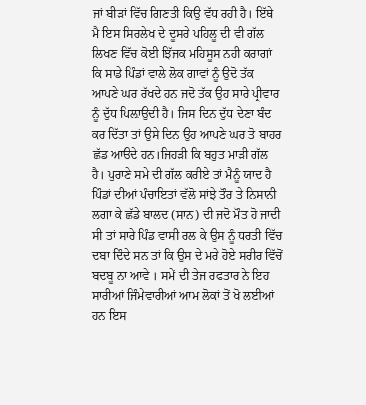ਜਾਂ ਬੀੜਾਂ ਵਿੱਚ ਗਿਣਤੀ ਕਿਉ ਵੱਧ ਰਹੀ ਹੈ। ਇੱਥੇ ਮੈ ਇਸ ਸਿਰਲੇਖ ਦੇ ਦੂਸਰੇ ਪਹਿਲੂ ਦੀ ਵੀ ਗੱਲ ਲਿਖਣ ਵਿੱਚ ਕੋਈ ਝਿੱਜਕ ਮਹਿਸੂਸ ਨਹੀ ਕਰਾਗਾਂ ਕਿ ਸਾਡੇ ਪਿੰਡਾਂ ਵਾਲੇ ਲੋਕ ਗਾਵਾਂ ਨੂੰ ਉਦੋ ਤੱਕ ਆਪਣੇ ਘਰ ਰੱਖਦੇ ਹਨ ਜਦੋ ਤੱਕ ਉਹ ਸਾਰੇ ਪ੍ਰੀਵਾਰ ਨੂੰ ਦੁੱਧ ਪਿਲ਼ਾਉਦੀ ਹੈ। ਜਿਸ ਦਿਨ ਦੁੱਧ ਦੇਣਾ ਬੰਦ ਕਰ ਦਿੱਤਾ ਤਾਂ ਉਸੇ ਦਿਨ ਉਹ ਆਪਣੇ ਘਰ ਤੋ ਬਾਹਰ ਛੱਡ ਆੳਦੇ ਹਨ।ਜਿਹੜੀ ਕਿ ਬਹੁਤ ਮਾੜੀ ਗੱਲ ਹੈ। ਪੁਰਾਣੇ ਸਮੇ ਦੀ ਗੱਲ ਕਰੀਏ ਤਾਂ ਮੈਨੂੰ ਯਾਦ ਹੈ ਪਿੰਡਾਂ ਦੀਆਂ ਪੰਚਾਇਤਾਂ ਵੱਲੋ ਸਾਂਝੇ ਤੌਰ ਤੇ ਨਿਸਾਨੀ ਲਗਾ ਕੇ ਛੱਡੇ ਬਾਲਦ (ਸਾਨ) ਦੀ ਜਦੋ ਮੌਤ ਹੋ ਜਾਦੀ ਸੀ ਤਾਂ ਸਾਰੇ ਪਿੰਡ ਵਾਸੀ ਰਲ ਕੇ ਉਸ ਨੂੰ ਧਰਤੀ ਵਿੱਚ ਦਬਾ ਦਿੰਦੇ ਸਨ ਤਾਂ ਕਿ ਉਸ ਦੇ ਮਰੇ ਹੋਏ ਸਰੀਰ ਵਿੱਚੋਂ ਬਦਬੂ ਨਾ ਆਵੇ । ਸਮੇਂ ਦੀ ਤੇਜ ਰਫਤਾਰ ਨੇ ਇਹ ਸਾਰੀਆਂ ਜਿੰਮੇਵਾਰੀਆਂ ਆਮ ਲੋਕਾਂ ਤੋਂ ਖੋ ਲਈਆਂ ਹਨ ਇਸ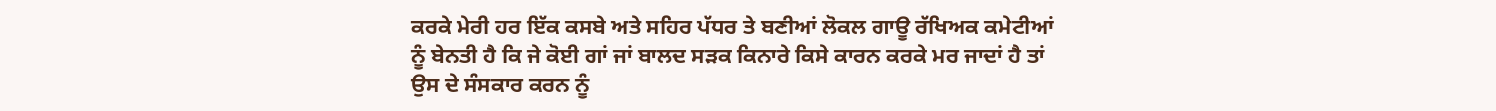ਕਰਕੇ ਮੇਰੀ ਹਰ ਇੱਕ ਕਸਬੇ ਅਤੇ ਸਹਿਰ ਪੱਧਰ ਤੇ ਬਣੀਆਂ ਲੋਕਲ ਗਾਊ ਰੱਖਿਅਕ ਕਮੇਟੀਆਂ ਨੂੰ ਬੇਨਤੀ ਹੈ ਕਿ ਜੇ ਕੋਈ ਗਾਂ ਜਾਂ ਬਾਲਦ ਸੜਕ ਕਿਨਾਰੇ ਕਿਸੇ ਕਾਰਨ ਕਰਕੇ ਮਰ ਜਾਦਾਂ ਹੈ ਤਾਂ ਉਸ ਦੇ ਸੰਸਕਾਰ ਕਰਨ ਨੂੰ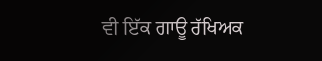ਵੀ ਇੱਕ ਗਾਊ ਰੱਖਿਅਕ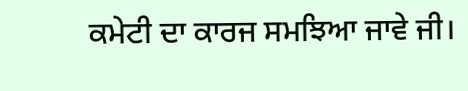ਕਮੇਟੀ ਦਾ ਕਾਰਜ ਸਮਝਿਆ ਜਾਵੇ ਜੀ।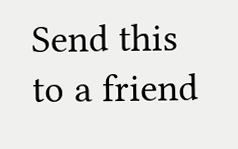Send this to a friend